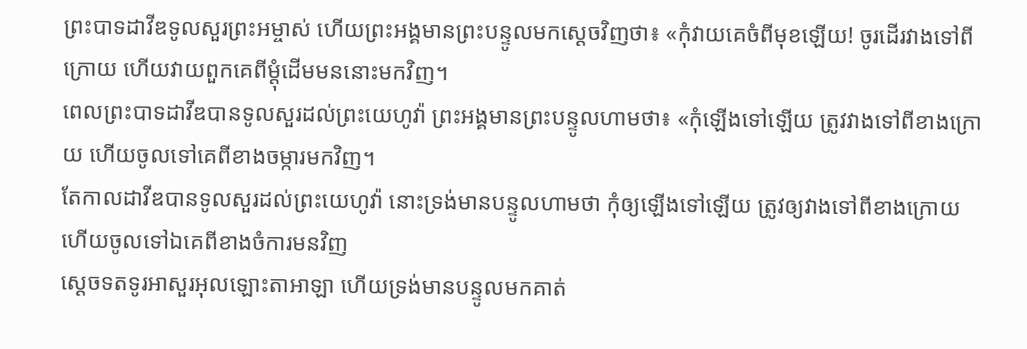ព្រះបាទដាវីឌទូលសួរព្រះអម្ចាស់ ហើយព្រះអង្គមានព្រះបន្ទូលមកស្ដេចវិញថា៖ «កុំវាយគេចំពីមុខឡើយ! ចូរដើរវាងទៅពីក្រោយ ហើយវាយពួកគេពីម្ដុំដើមមននោះមកវិញ។
ពេលព្រះបាទដាវីឌបានទូលសួរដល់ព្រះយេហូវ៉ា ព្រះអង្គមានព្រះបន្ទូលហាមថា៖ «កុំឡើងទៅឡើយ ត្រូវវាងទៅពីខាងក្រោយ ហើយចូលទៅគេពីខាងចម្ការមកវិញ។
តែកាលដាវីឌបានទូលសួរដល់ព្រះយេហូវ៉ា នោះទ្រង់មានបន្ទូលហាមថា កុំឲ្យឡើងទៅឡើយ ត្រូវឲ្យវាងទៅពីខាងក្រោយ ហើយចូលទៅឯគេពីខាងចំការមនវិញ
ស្តេចទតទូរអាសួរអុលឡោះតាអាឡា ហើយទ្រង់មានបន្ទូលមកគាត់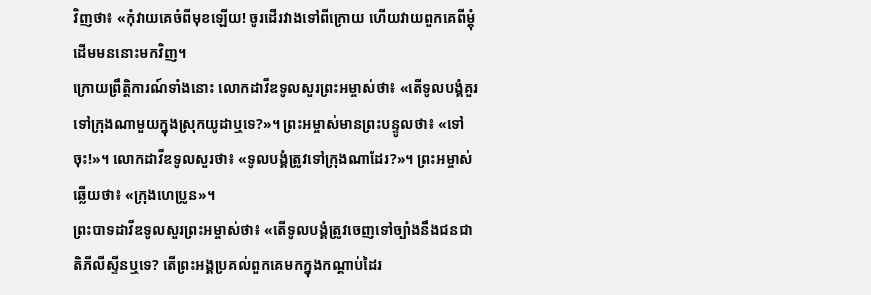វិញថា៖ «កុំវាយគេចំពីមុខឡើយ! ចូរដើរវាងទៅពីក្រោយ ហើយវាយពួកគេពីម្តុំដើមមននោះមកវិញ។
ក្រោយព្រឹត្តិការណ៍ទាំងនោះ លោកដាវីឌទូលសួរព្រះអម្ចាស់ថា៖ «តើទូលបង្គំគួរទៅក្រុងណាមួយក្នុងស្រុកយូដាឬទេ?»។ ព្រះអម្ចាស់មានព្រះបន្ទូលថា៖ «ទៅចុះ!»។ លោកដាវីឌទូលសួរថា៖ «ទូលបង្គំត្រូវទៅក្រុងណាដែរ?»។ ព្រះអម្ចាស់ឆ្លើយថា៖ «ក្រុងហេប្រូន»។
ព្រះបាទដាវីឌទូលសួរព្រះអម្ចាស់ថា៖ «តើទូលបង្គំត្រូវចេញទៅច្បាំងនឹងជនជាតិភីលីស្ទីនឬទេ? តើព្រះអង្គប្រគល់ពួកគេមកក្នុងកណ្ដាប់ដៃរ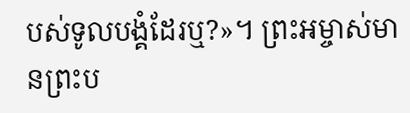បស់ទូលបង្គំដែរឬ?»។ ព្រះអម្ចាស់មានព្រះប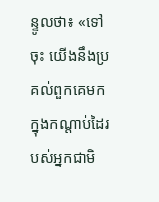ន្ទូលថា៖ «ទៅចុះ យើងនឹងប្រគល់ពួកគេមកក្នុងកណ្ដាប់ដៃរបស់អ្នកជាមិ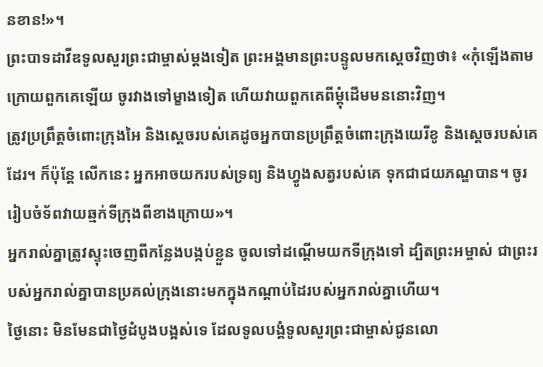នខាន!»។
ព្រះបាទដាវីឌទូលសួរព្រះជាម្ចាស់ម្ដងទៀត ព្រះអង្គមានព្រះបន្ទូលមកស្ដេចវិញថា៖ «កុំឡើងតាមក្រោយពួកគេឡើយ ចូរវាងទៅម្ខាងទៀត ហើយវាយពួកគេពីម្ដុំដើមមននោះវិញ។
ត្រូវប្រព្រឹត្តចំពោះក្រុងអៃ និងស្ដេចរបស់គេដូចអ្នកបានប្រព្រឹត្តចំពោះក្រុងយេរីខូ និងស្ដេចរបស់គេដែរ។ ក៏ប៉ុន្តែ លើកនេះ អ្នកអាចយករបស់ទ្រព្យ និងហ្វូងសត្វរបស់គេ ទុកជាជយភណ្ឌបាន។ ចូររៀបចំទ័ពវាយឆ្មក់ទីក្រុងពីខាងក្រោយ»។
អ្នករាល់គ្នាត្រូវស្ទុះចេញពីកន្លែងបង្កប់ខ្លួន ចូលទៅដណ្ដើមយកទីក្រុងទៅ ដ្បិតព្រះអម្ចាស់ ជាព្រះរបស់អ្នករាល់គ្នាបានប្រគល់ក្រុងនោះមកក្នុងកណ្ដាប់ដៃរបស់អ្នករាល់គ្នាហើយ។
ថ្ងៃនោះ មិនមែនជាថ្ងៃដំបូងបង្អស់ទេ ដែលទូលបង្គំទូលសួរព្រះជាម្ចាស់ជូនលោ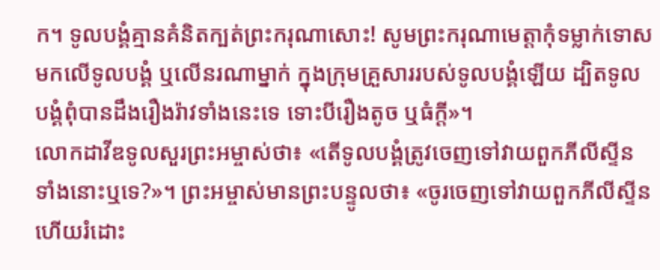ក។ ទូលបង្គំគ្មានគំនិតក្បត់ព្រះករុណាសោះ! សូមព្រះករុណាមេត្តាកុំទម្លាក់ទោសមកលើទូលបង្គំ ឬលើនរណាម្នាក់ ក្នុងក្រុមគ្រួសាររបស់ទូលបង្គំឡើយ ដ្បិតទូលបង្គំពុំបានដឹងរឿងរ៉ាវទាំងនេះទេ ទោះបីរឿងតូច ឬធំក្ដី»។
លោកដាវីឌទូលសួរព្រះអម្ចាស់ថា៖ «តើទូលបង្គំត្រូវចេញទៅវាយពួកភីលីស្ទីនទាំងនោះឬទេ?»។ ព្រះអម្ចាស់មានព្រះបន្ទូលថា៖ «ចូរចេញទៅវាយពួកភីលីស្ទីន ហើយរំដោះ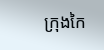ក្រុងកៃ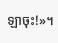ឡាចុះ!»។